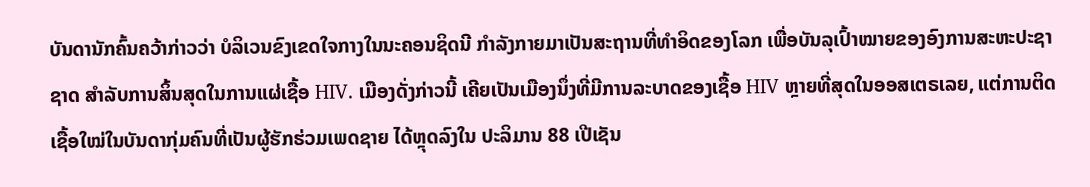ບັນດານັກຄົ້ນຄວ້າກ່າວວ່າ ບໍລິເວນຂົງເຂດໃຈກາງໃນນະຄອນຊິດນີ ກໍາລັງກາຍມາເປັນສະຖານທີ່ທໍາອິດຂອງໂລກ ເພື່ອບັນລຸເປົ້າໝາຍຂອງອົງການສະຫະປະຊາຊາດ ສໍາລັບການສິ້ນສຸດໃນການແຜ່ເຊື້ອ HIV. ເມືອງດັ່ງກ່າວນີ້ ເຄີຍເປັນເມືອງນຶ່ງທີ່ມີການລະບາດຂອງເຊື້ອ HIV ຫຼາຍທີ່ສຸດໃນອອສເຕຣເລຍ, ແຕ່ການຕິດເຊື້ອໃໝ່ໃນບັນດາກຸ່ມຄົນທີ່ເປັນຜູ້ຮັກຮ່ວມເພດຊາຍ ໄດ້ຫຼຸດລົງໃນ ປະລິມານ 88 ເປີເຊັນ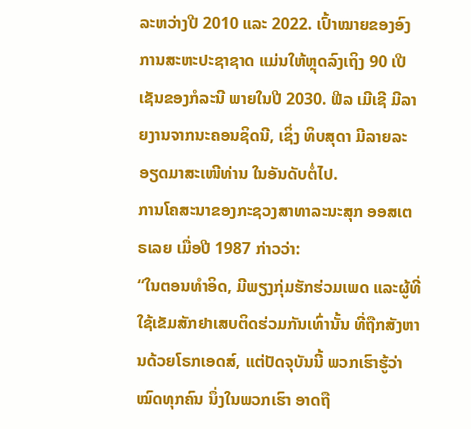ລະຫວ່າງປີ 2010 ແລະ 2022. ເປົ້າໝາຍຂອງອົງການສະຫະປະຊາຊາດ ແມ່ນໃຫ້ຫຼຸດລົງເຖິງ 90 ເປີເຊັນຂອງກໍລະນີ ພາຍໃນປີ 2030. ຟີລ ເມີເຊີ ມີລາຍງານຈາກນະຄອນຊິດນີ, ເຊິ່ງ ທິບສຸດາ ມີລາຍລະອຽດມາສະເໜີທ່ານ ໃນອັນດັບຕໍ່ໄປ.
ການໂຄສະນາຂອງກະຊວງສາທາລະນະສຸກ ອອສເຕຣເລຍ ເມື່ອປີ 1987 ກ່າວວ່າ:
“ໃນຕອນທໍາອິດ, ມີພຽງກຸ່ມຮັກຮ່ວມເພດ ແລະຜູ້ທີ່ໃຊ້ເຂັມສັກຢາເສບຕິດຮ່ວມກັນເທົ່ານັ້ນ ທີ່ຖືກສັງຫານດ້ວຍໂຣກເອດສ໌, ແຕ່ປັດຈຸບັນນີ້ ພວກເຮົາຮູ້ວ່າ ໝົດທຸກຄົນ ນຶ່ງໃນພວກເຮົາ ອາດຖື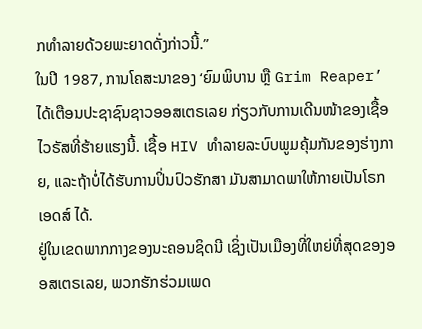ກທໍາລາຍດ້ວຍພະຍາດດັ່ງກ່າວນີ້.”
ໃນປີ 1987, ການໂຄສະນາຂອງ ‘ຍົມພິບານ ຫຼື Grim Reaper’ ໄດ້ເຕືອນປະຊາຊົນຊາວອອສເຕຣເລຍ ກ່ຽວກັບການເດີນໜ້າຂອງເຊື້ອໄວຣັສທີ່ຮ້າຍແຮງນີ້. ເຊື້ອ HIV ທໍາລາຍລະບົບພູມຄຸ້ມກັນຂອງຮ່າງກາຍ, ແລະຖ້າບໍ່ໄດ້ຮັບການປິ່ນປົວຮັກສາ ມັນສາມາດພາໃຫ້ກາຍເປັນໂຣກເອດສ໌ ໄດ້.
ຢູ່ໃນເຂດພາກກາງຂອງນະຄອນຊິດນີ ເຊິ່ງເປັນເມືອງທີ່ໃຫຍ່ທີ່ສຸດຂອງອອສເຕຣເລຍ, ພວກຮັກຮ່ວມເພດ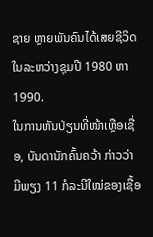ຊາຍ ຫຼາຍພັນຄົນໄດ້ເສຍຊີວິດໃນລະຫວ່າງຊຸມປີ 1980 ຫາ 1990.
ໃນການຫັນປ່ຽນທີ່ໜ້າເຫຼືອເຊື່ອ, ບັນດານັກຄົ້ນຄວ້າ ກ່າວວ່າ ມີພຽງ 11 ກໍລະນີໃໝ່ຂອງເຊື້ອ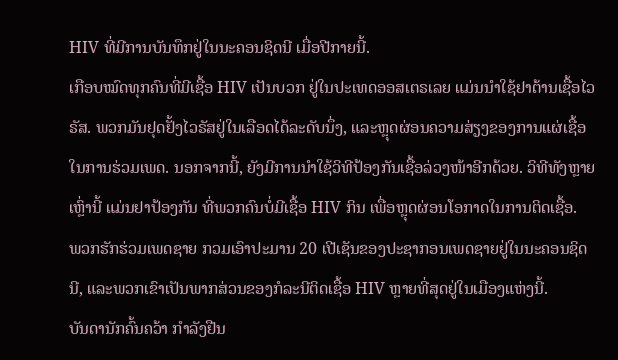HIV ທີ່ມີການບັນທຶກຢູ່ໃນນະຄອນຊິດນີ ເມື່ອປີກາຍນີ້.
ເກືອບໝົດທຸກຄົນທີ່ມີເຊື້ອ HIV ເປັນບວກ ຢູ່ໃນປະເທດອອສເຕຣເລຍ ແມ່ນນໍາໃຊ້ຢາຕ້ານເຊື້ອໄວຣັສ. ພວກມັນຢຸດຢັ້ງໄວຣັສຢູ່ໃນເລືອດໄດ້ລະດັບນຶ່ງ, ແລະຫຼຸດຜ່ອນຄວາມສ່ຽງຂອງການແຜ່ເຊື້ອໃນການຮ່ວມເພດ. ນອກຈາກນີ້, ຍັງມີການນໍາໃຊ້ວິທີປ້ອງກັນເຊື້ອລ່ວງໜ້າອີກດ້ວຍ. ວິທີທັງຫຼາຍເຫຼົ່ານີ້ ແມ່ນຢາປ້ອງກັນ ທີ່ພວກຄົນບໍ່ມີເຊື້ອ HIV ກິນ ເພື່ອຫຼຸດຜ່ອນໂອກາດໃນການຕິດເຊື້ອ.
ພວກຮັກຮ່ວມເພດຊາຍ ກວມເອົາປະມານ 20 ເປີເຊັນຂອງປະຊາກອນເພດຊາຍຢູ່ໃນນະຄອນຊິດນີ, ແລະພວກເຂົາເປັນພາກສ່ວນຂອງກໍລະນີຕິດເຊື້ອ HIV ຫຼາຍທີ່ສຸດຢູ່ໃນເມືອງແຫ່ງນີ້.
ບັນດານັກຄົ້ນຄວ້າ ກໍາລັງຢືນ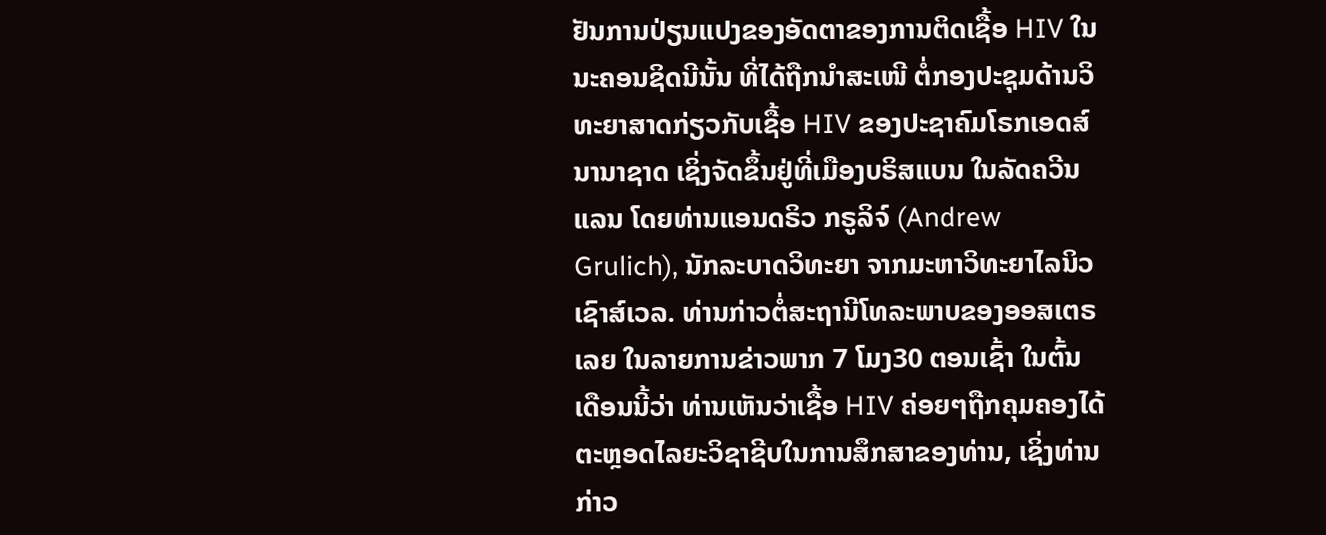ຢັນການປ່ຽນແປງຂອງອັດຕາຂອງການຕິດເຊື້ອ HIV ໃນນະຄອນຊິດນີນັ້ນ ທີ່ໄດ້ຖືກນຳສະເໜີ ຕໍ່ກອງປະຊຸມດ້ານວິທະຍາສາດກ່ຽວກັບເຊື້ອ HIV ຂອງປະຊາຄົມໂຣກເອດສ໌ນານາຊາດ ເຊິ່ງຈັດຂຶ້ນຢູ່ທີ່ເມືອງບຣິສແບນ ໃນລັດຄວີນແລນ ໂດຍທ່ານແອນດຣິວ ກຣູລິຈ໌ (Andrew Grulich), ນັກລະບາດວິທະຍາ ຈາກມະຫາວິທະຍາໄລນິວເຊົາສ໌ເວລ. ທ່ານກ່າວຕໍ່ສະຖານີໂທລະພາບຂອງອອສເຕຣເລຍ ໃນລາຍການຂ່າວພາກ 7 ໂມງ30 ຕອນເຊົ້າ ໃນຕົ້ນເດືອນນີ້ວ່າ ທ່ານເຫັນວ່າເຊື້ອ HIV ຄ່ອຍໆຖືກຄຸມຄອງໄດ້ ຕະຫຼອດໄລຍະວິຊາຊີບໃນການສຶກສາຂອງທ່ານ, ເຊິ່ງທ່ານກ່າວ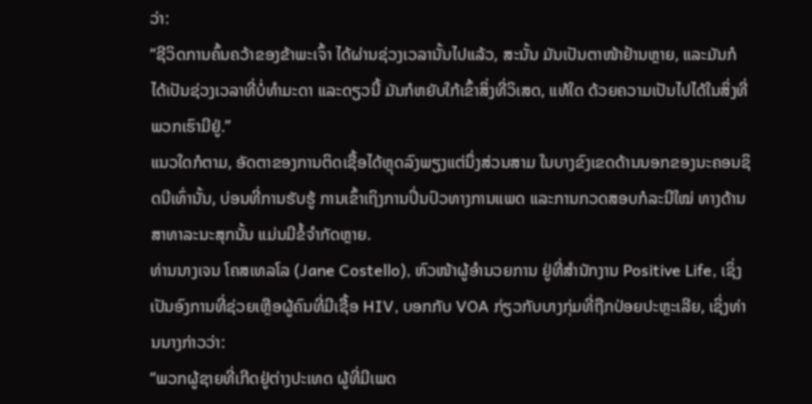ວ່າ:
“ຊີວິດການຄົ້ນຄວ້າຂອງຂ້າພະເຈົ້າ ໄດ້ຜ່ານຊ່ວງເວລານັ້ນໄປແລ້ວ, ສະນັ້ນ ມັນເປັນຕາໜ້າຢ້ານຫຼາຍ, ແລະມັນກໍໄດ້ເປັນຊ່ວງເວລາທີ່ບໍ່ທຳມະດາ ແລະດຽວນີ້ ມັນກໍຫຍັບໃກ້ເຂົ້າສິ່ງທີ່ວິເສດ, ແທ້ໃດ ດ້ວຍຄວາມເປັນໄປໄດ້ໃນສິ່ງທີ່ພວກເຮົາມີຢູ່.”
ແນວໃດກໍຕາມ, ອັດຕາຂອງການຕິດເຊື້ອໄດ້ຫຼຸດລົງພຽງແຕ່ນຶ່ງສ່ວນສາມ ໃນບາງຂົງເຂດດ້ານນອກຂອງນະຄອນຊິດນີເທົ່ານັ້ນ, ບ່ອນທີ່ການຮັບຮູ້ ການເຂົ້າເຖິງການປິ່ນປົວທາງການແພດ ແລະການກວດສອບກໍລະນີໃໝ່ ທາງດ້ານສາທາລະນະສຸກນັ້ນ ແມ່ນມີຂໍ້ຈໍາກັດຫຼາຍ.
ທ່ານນາງເຈນ ໂຄສເທລໂລ (Jane Costello), ຫົວໜ້າຜູ້ອໍານວຍການ ຢູ່ທີ່ສໍານັກງານ Positive Life, ເຊິ່ງເປັນອົງການທີ່ຊ່ວຍເຫຼືອຜູ້ຄົນທີ່ມີເຊື້ອ HIV, ບອກກັບ VOA ກ່ຽວກັບບາງກຸ່ມທີ່ຖືກປ່ອຍປະຫຼະເລີຍ, ເຊິ່ງທ່ານນາງກ່າວວ່າ:
“ພວກຜູ້ຊາຍທີ່ເກີດຢູ່ຕ່າງປະເທດ ຜູ້ທີ່ມີເພດ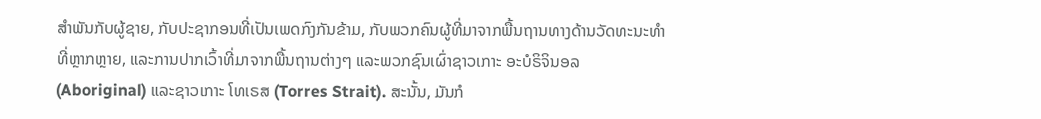ສໍາພັນກັບຜູ້ຊາຍ, ກັບປະຊາກອນທີ່ເປັນເພດກົງກັນຂ້າມ, ກັບພວກຄົນຜູ້ທີ່ມາຈາກພື້ນຖານທາງດ້ານວັດທະນະທໍາທີ່ຫຼາກຫຼາຍ, ແລະການປາກເວົ້າທີ່ມາຈາກພື້ນຖານຕ່າງໆ ແລະພວກຊົນເຜົ່າຊາວເກາະ ອະບໍຣິຈິນອລ (Aboriginal) ແລະຊາວເກາະ ໂທເຣສ (Torres Strait). ສະນັ້ນ, ມັນກໍ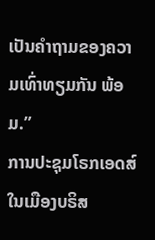ເປັນຄໍາຖາມຂອງຄວາມເທົ່າທຽມກັນ ພ້ອມ.”
ການປະຊຸມໂຣກເອດສ໌ໃນເມືອງບຣິສ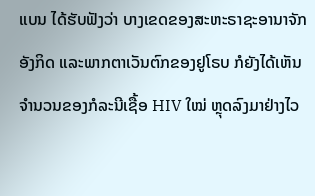ແບນ ໄດ້ຮັບຟັງວ່າ ບາງເຂດຂອງສະຫະຣາຊະອານາຈັກອັງກິດ ແລະພາກຕາເວັນຕົກຂອງຢູໂຣບ ກໍຍັງໄດ້ເຫັນຈໍານວນຂອງກໍລະນີເຊື້ອ HIV ໃໝ່ ຫຼຸດລົງມາຢ່າງໄວ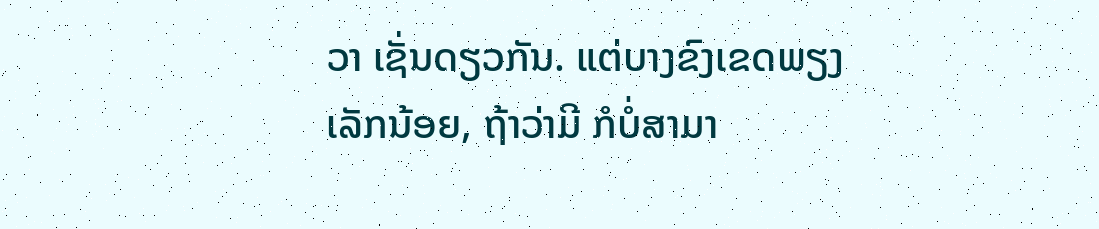ວາ ເຊັ່ນດຽວກັນ. ແຕ່ບາງຂົງເຂດພຽງເລັກນ້ອຍ, ຖ້າວ່າມີ ກໍບໍ່ສາມາ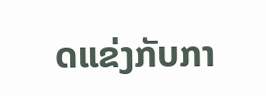ດແຂ່ງກັບກາ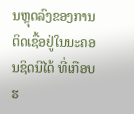ນຫຼຸດລົງຂອງການຕິດເຊື້ອຢູ່ໃນນະຄອນຊິດນີໄດ້ ທີ່ເກືອບຮ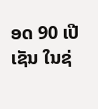ອດ 90 ເປີເຊັນ ໃນຊ່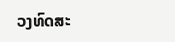ວງທົດສະ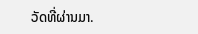ວັດທີ່ຜ່ານມາ.